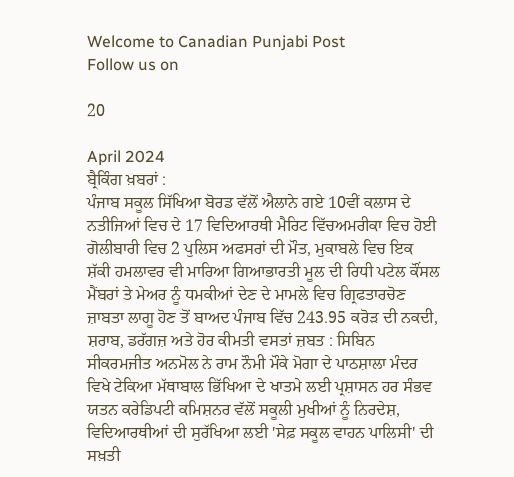Welcome to Canadian Punjabi Post
Follow us on

20

April 2024
ਬ੍ਰੈਕਿੰਗ ਖ਼ਬਰਾਂ :
ਪੰਜਾਬ ਸਕੂਲ ਸਿੱਖਿਆ ਬੋਰਡ ਵੱਲੋਂ ਐਲਾਨੇ ਗਏ 10ਵੀਂ ਕਲਾਸ ਦੇ ਨਤੀਜਿਆਂ ਵਿਚ ਦੇ 17 ਵਿਦਿਆਰਥੀ ਮੈਰਿਟ ਵਿੱਚਅਮਰੀਕਾ ਵਿਚ ਹੋਈ ਗੋਲੀਬਾਰੀ ਵਿਚ 2 ਪੁਲਿਸ ਅਫਸਰਾਂ ਦੀ ਮੌਤ, ਮੁਕਾਬਲੇ ਵਿਚ ਇਕ ਸ਼ੱਕੀ ਹਮਲਾਵਰ ਵੀ ਮਾਰਿਆ ਗਿਆਭਾਰਤੀ ਮੂਲ ਦੀ ਰਿਧੀ ਪਟੇਲ ਕੌਂਸਲ ਮੈਂਬਰਾਂ ਤੇ ਮੇਅਰ ਨੂੰ ਧਮਕੀਆਂ ਦੇਣ ਦੇ ਮਾਮਲੇ ਵਿਚ ਗ੍ਰਿਫਤਾਰਚੋਣ ਜ਼ਾਬਤਾ ਲਾਗੂ ਹੋਣ ਤੋਂ ਬਾਅਦ ਪੰਜਾਬ ਵਿੱਚ 243.95 ਕਰੋੜ ਦੀ ਨਕਦੀ, ਸ਼ਰਾਬ, ਡਰੱਗਜ਼ ਅਤੇ ਹੋਰ ਕੀਮਤੀ ਵਸਤਾਂ ਜ਼ਬਤ : ਸਿਬਿਨ ਸੀਕਰਮਜੀਤ ਅਨਮੋਲ ਨੇ ਰਾਮ ਨੌਮੀ ਮੌਕੇ ਮੋਗਾ ਦੇ ਪਾਠਸ਼ਾਲਾ ਮੰਦਰ ਵਿਖੇ ਟੇਕਿਆ ਮੱਥਾਬਾਲ ਭਿੱਖਿਆ ਦੇ ਖਾਤਮੇ ਲਈ ਪ੍ਰਸ਼ਾਸਨ ਹਰ ਸੰਭਵ ਯਤਨ ਕਰੇਡਿਪਟੀ ਕਮਿਸ਼ਨਰ ਵੱਲੋਂ ਸਕੂਲੀ ਮੁਖੀਆਂ ਨੂੰ ਨਿਰਦੇਸ਼, ਵਿਦਿਆਰਥੀਆਂ ਦੀ ਸੁਰੱਖਿਆ ਲਈ 'ਸੇਫ਼ ਸਕੂਲ ਵਾਹਨ ਪਾਲਿਸੀ' ਦੀ ਸਖ਼ਤੀ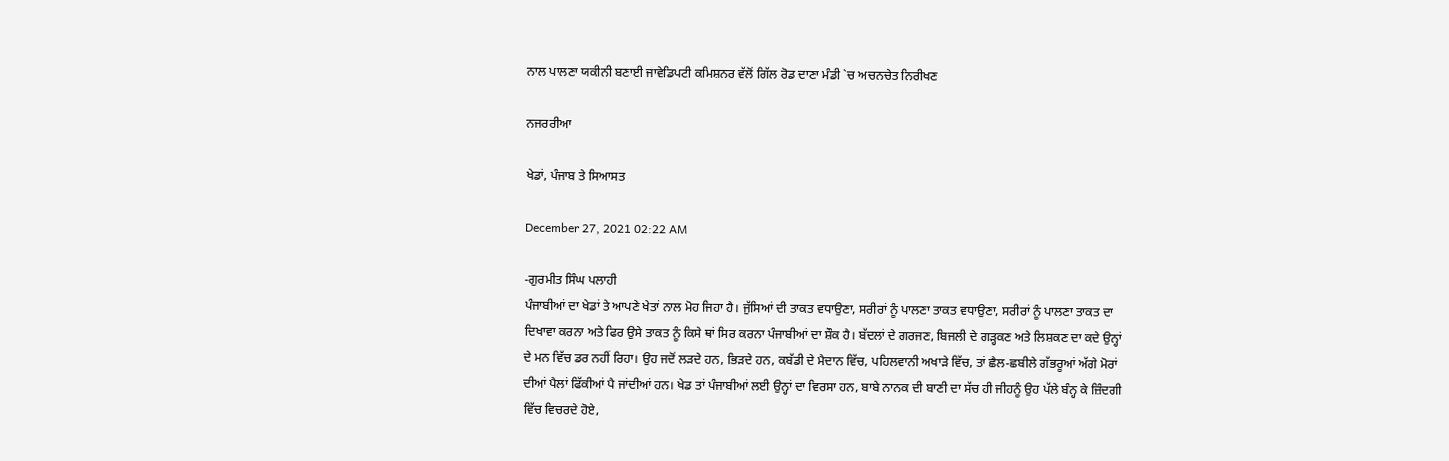ਨਾਲ ਪਾਲਣਾ ਯਕੀਨੀ ਬਣਾਈ ਜਾਵੇਡਿਪਟੀ ਕਮਿਸ਼ਨਰ ਵੱਲੋਂ ਗਿੱਲ ਰੋਡ ਦਾਣਾ ਮੰਡੀ `ਚ ਅਚਨਚੇਤ ਨਿਰੀਖਣ

ਨਜਰਰੀਆ

ਖੇਡਾਂ, ਪੰਜਾਬ ਤੇ ਸਿਆਸਤ

December 27, 2021 02:22 AM

-ਗੁਰਮੀਤ ਸਿੰਘ ਪਲਾਹੀ
ਪੰਜਾਬੀਆਂ ਦਾ ਖੇਡਾਂ ਤੇ ਆਪਣੇ ਖੇਤਾਂ ਨਾਲ ਮੋਹ ਜਿਹਾ ਹੈ। ਜੁੱਸਿਆਂ ਦੀ ਤਾਕਤ ਵਧਾਉਣਾ, ਸਰੀਰਾਂ ਨੂੰ ਪਾਲਣਾ ਤਾਕਤ ਵਧਾਉਣਾ, ਸਰੀਰਾਂ ਨੂੰ ਪਾਲਣਾ ਤਾਕਤ ਦਾ ਦਿਖਾਵਾ ਕਰਨਾ ਅਤੇ ਫਿਰ ਉਸੇ ਤਾਕਤ ਨੂੰ ਕਿਸੇ ਥਾਂ ਸਿਰ ਕਰਨਾ ਪੰਜਾਬੀਆਂ ਦਾ ਸ਼ੌਕ ਹੈ। ਬੱਦਲਾਂ ਦੇ ਗਰਜਣ, ਬਿਜਲੀ ਦੇ ਗੜ੍ਹਕਣ ਅਤੇ ਲਿਸ਼ਕਣ ਦਾ ਕਦੇ ਉਨ੍ਹਾਂ ਦੇ ਮਨ ਵਿੱਚ ਡਰ ਨਹੀਂ ਰਿਹਾ। ਉਹ ਜਦੋਂ ਲੜਦੇ ਹਨ, ਭਿੜਦੇ ਹਨ, ਕਬੱਡੀ ਦੇ ਮੈਦਾਨ ਵਿੱਚ, ਪਹਿਲਵਾਨੀ ਅਖਾੜੇ ਵਿੱਚ, ਤਾਂ ਛੈਲ-ਛਬੀਲੇ ਗੱਭਰੂਆਂ ਅੱਗੇ ਮੋਰਾਂ ਦੀਆਂ ਪੈਲਾਂ ਫਿੱਕੀਆਂ ਪੈ ਜਾਂਦੀਆਂ ਹਨ। ਖੇਡ ਤਾਂ ਪੰਜਾਬੀਆਂ ਲਈ ਉਨ੍ਹਾਂ ਦਾ ਵਿਰਸਾ ਹਨ, ਬਾਬੇ ਨਾਨਕ ਦੀ ਬਾਣੀ ਦਾ ਸੱਚ ਹੀ ਜੀਹਨੂੰ ਉਹ ਪੱਲੇ ਬੰਨ੍ਹ ਕੇ ਜ਼ਿੰਦਗੀ ਵਿੱਚ ਵਿਚਰਦੇ ਹੋਏ,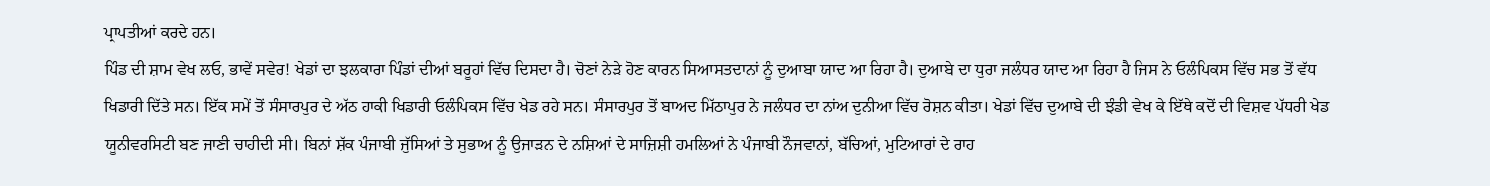ਪ੍ਰਾਪਤੀਆਂ ਕਰਦੇ ਹਨ।
ਪਿੰਡ ਦੀ ਸ਼ਾਮ ਵੇਖ ਲਓ, ਭਾਵੇਂ ਸਵੇਰ! ਖੇਡਾਂ ਦਾ ਝਲਕਾਰਾ ਪਿੰਡਾਂ ਦੀਆਂ ਬਰੂਹਾਂ ਵਿੱਚ ਦਿਸਦਾ ਹੈ। ਚੋਣਾਂ ਨੇੜੇ ਹੋਣ ਕਾਰਨ ਸਿਆਸਤਦਾਨਾਂ ਨੂੰ ਦੁਆਬਾ ਯਾਦ ਆ ਰਿਹਾ ਹੈ। ਦੁਆਬੇ ਦਾ ਧੁਰਾ ਜਲੰਧਰ ਯਾਦ ਆ ਰਿਹਾ ਹੈ ਜਿਸ ਨੇ ਓਲੰਪਿਕਸ ਵਿੱਚ ਸਭ ਤੋਂ ਵੱਧ ਖਿਡਾਰੀ ਦਿੱਤੇ ਸਨ। ਇੱਕ ਸਮੇਂ ਤੋਂ ਸੰਸਾਰਪੁਰ ਦੇ ਅੱਠ ਹਾਕੀ ਖਿਡਾਰੀ ਓਲੰਪਿਕਸ ਵਿੱਚ ਖੇਡ ਰਹੇ ਸਨ। ਸੰਸਾਰਪੁਰ ਤੋਂ ਬਾਅਦ ਮਿੱਠਾਪੁਰ ਨੇ ਜਲੰਧਰ ਦਾ ਨਾਂਅ ਦੁਨੀਆ ਵਿੱਚ ਰੋਸ਼ਨ ਕੀਤਾ। ਖੇਡਾਂ ਵਿੱਚ ਦੁਆਬੇ ਦੀ ਝੰਡੀ ਵੇਖ ਕੇ ਇੱਥੇ ਕਦੋਂ ਦੀ ਵਿਸ਼ਵ ਪੱਧਰੀ ਖੇਡ ਯੂਨੀਵਰਸਿਟੀ ਬਣ ਜਾਣੀ ਚਾਹੀਦੀ ਸੀ। ਬਿਨਾਂ ਸ਼ੱਕ ਪੰਜਾਬੀ ਜੁੱਸਿਆਂ ਤੇ ਸੁਭਾਅ ਨੂੰ ਉਜਾੜਨ ਦੇ ਨਸ਼ਿਆਂ ਦੇ ਸਾਜ਼ਿਸ਼ੀ ਹਮਲਿਆਂ ਨੇ ਪੰਜਾਬੀ ਨੌਜਵਾਨਾਂ, ਬੱਚਿਆਂ, ਮੁਟਿਆਰਾਂ ਦੇ ਰਾਹ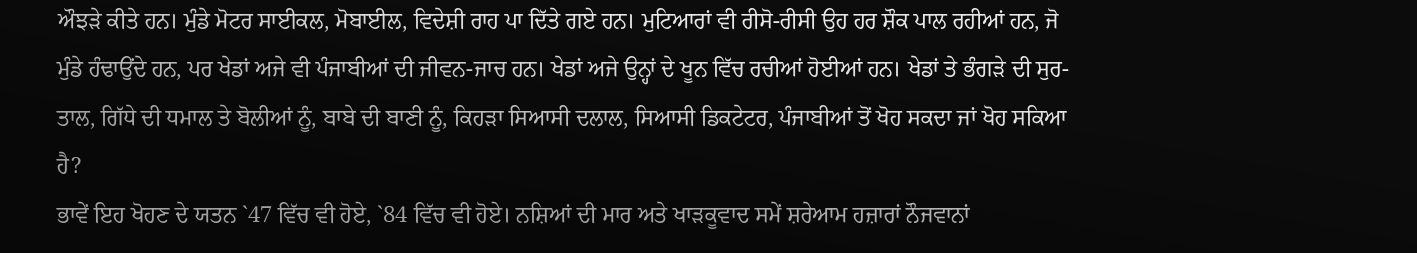ਔਝੜੇ ਕੀਤੇ ਹਨ। ਮੁੰਡੇ ਮੋਟਰ ਸਾਈਕਲ, ਮੋਬਾਈਲ, ਵਿਦੇਸ਼ੀ ਰਾਹ ਪਾ ਦਿੱਤੇ ਗਏ ਹਨ। ਮੁਟਿਆਰਾਂ ਵੀ ਰੀਸੋ-ਰੀਸੀ ਉਹ ਹਰ ਸ਼ੌਕ ਪਾਲ ਰਹੀਆਂ ਹਨ, ਜੋ ਮੁੰਡੇ ਹੰਢਾਉਂਦੇ ਹਨ, ਪਰ ਖੇਡਾਂ ਅਜੇ ਵੀ ਪੰਜਾਬੀਆਂ ਦੀ ਜੀਵਨ-ਜਾਚ ਹਨ। ਖੇਡਾਂ ਅਜੇ ਉਨ੍ਹਾਂ ਦੇ ਖੂਨ ਵਿੱਚ ਰਚੀਆਂ ਹੋਈਆਂ ਹਨ। ਖੇਡਾਂ ਤੇ ਭੰਗੜੇ ਦੀ ਸੁਰ-ਤਾਲ, ਗਿੱਧੇ ਦੀ ਧਮਾਲ ਤੇ ਬੋਲੀਆਂ ਨੂੰ, ਬਾਬੇ ਦੀ ਬਾਣੀ ਨੂੰ, ਕਿਹੜਾ ਸਿਆਸੀ ਦਲਾਲ, ਸਿਆਸੀ ਡਿਕਟੇਟਰ, ਪੰਜਾਬੀਆਂ ਤੋਂ ਖੋਹ ਸਕਦਾ ਜਾਂ ਖੋਹ ਸਕਿਆ ਹੈ?
ਭਾਵੇਂ ਇਹ ਖੋਹਣ ਦੇ ਯਤਨ `47 ਵਿੱਚ ਵੀ ਹੋਏ, `84 ਵਿੱਚ ਵੀ ਹੋਏ। ਨਸ਼ਿਆਂ ਦੀ ਮਾਰ ਅਤੇ ਖਾੜਕੂਵਾਦ ਸਮੇਂ ਸ਼ਰੇਆਮ ਹਜ਼ਾਰਾਂ ਨੌਜਵਾਨਾਂ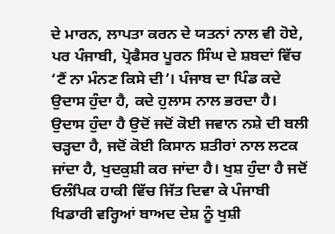ਦੇ ਮਾਰਨ, ਲਾਪਤਾ ਕਰਨ ਦੇ ਯਤਨਾਂ ਨਾਲ ਵੀ ਹੋਏ, ਪਰ ਪੰਜਾਬੀ, ਪ੍ਰੋਫੈਸਰ ਪੂਰਨ ਸਿੰਘ ਦੇ ਸ਼ਬਦਾਂ ਵਿੱਚ ‘ਟੈਂ ਨਾ ਮੰਨਣ ਕਿਸੇ ਦੀ’। ਪੰਜਾਬ ਦਾ ਪਿੰਡ ਕਦੇ ਉਦਾਸ ਹੁੰਦਾ ਹੈ, ਕਦੇ ਹੁਲਾਸ ਨਾਲ ਭਰਦਾ ਹੈ। ਉਦਾਸ ਹੁੰਦਾ ਹੈ ਉਦੋਂ ਜਦੋਂ ਕੋਈ ਜਵਾਨ ਨਸ਼ੇ ਦੀ ਬਲੀ ਚੜ੍ਹਦਾ ਹੈ, ਜਦੋਂ ਕੋਈ ਕਿਸਾਨ ਸ਼ਤੀਰਾਂ ਨਾਲ ਲਟਕ ਜਾਂਦਾ ਹੈ, ਖੁਦਕੁਸ਼ੀ ਕਰ ਜਾਂਦਾ ਹੈ। ਖੁਸ਼ ਹੁੰਦਾ ਹੈ ਜਦੋਂ ਓਲੰਪਿਕ ਹਾਕੀ ਵਿੱਚ ਜਿੱਤ ਦਿਵਾ ਕੇ ਪੰਜਾਬੀ ਖਿਡਾਰੀ ਵਰ੍ਹਿਆਂ ਬਾਅਦ ਦੇਸ਼ ਨੂੰ ਖੁਸ਼ੀ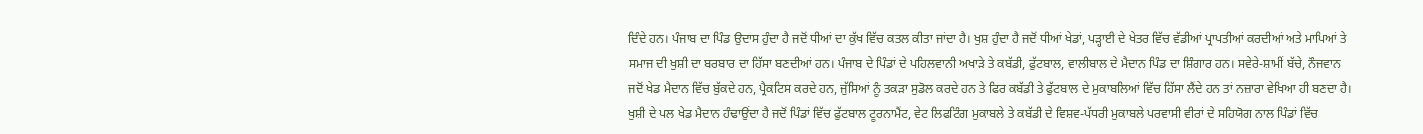ਦਿੰਦੇ ਹਨ। ਪੰਜਾਬ ਦਾ ਪਿੰਡ ਉਦਾਸ ਹੁੰਦਾ ਹੈ ਜਦੋਂ ਧੀਆਂ ਦਾ ਕੁੱਖ ਵਿੱਚ ਕਤਲ ਕੀਤਾ ਜਾਂਦਾ ਹੈ। ਖੁਸ਼ ਹੁੰਦਾ ਹੈ ਜਦੋਂ ਧੀਆਂ ਖੇਡਾਂ, ਪੜ੍ਹਾਈ ਦੇ ਖੇਤਰ ਵਿੱਚ ਵੱਡੀਆਂ ਪ੍ਰਾਪਤੀਆਂ ਕਰਦੀਆਂ ਅਤੇ ਮਾਪਿਆਂ ਤੇ ਸਮਾਜ ਦੀ ਖੁਸ਼ੀ ਦਾ ਬਰਬਾਰ ਦਾ ਹਿੱਸਾ ਬਣਦੀਆਂ ਹਨ। ਪੰਜਾਬ ਦੇ ਪਿੰਡਾਂ ਦੇ ਪਹਿਲਵਾਨੀ ਅਖਾੜੇ ਤੇ ਕਬੱਡੀ, ਫੁੱਟਬਾਲ, ਵਾਲੀਬਾਲ ਦੇ ਮੈਦਾਨ ਪਿੰਡ ਦਾ ਸ਼ਿੰਗਾਰ ਹਨ। ਸਵੇਰੇ-ਸ਼ਾਮੀਂ ਬੱਚੇ, ਨੌਜਵਾਨ ਜਦੋਂ ਖੇਡ ਮੈਦਾਨ ਵਿੱਚ ਬੁੱਕਦੇ ਹਨ, ਪ੍ਰੈਕਟਿਸ ਕਰਦੇ ਹਨ, ਜੁੱਸਿਆਂ ਨੂੰ ਤਕੜਾ ਸੁਡੋਲ ਕਰਦੇ ਹਨ ਤੇ ਫਿਰ ਕਬੱਡੀ ਤੇ ਫੁੱਟਬਾਲ ਦੇ ਮੁਕਾਬਲਿਆਂ ਵਿੱਚ ਹਿੱਸਾ ਲੈਂਦੇ ਹਨ ਤਾਂ ਨਜ਼ਾਰਾ ਵੇਖਿਆ ਹੀ ਬਣਦਾ ਹੈ। ਖੁਸ਼ੀ ਦੇ ਪਲ ਖੇਡ ਮੈਦਾਨ ਹੰਢਾਉਂਦਾ ਹੈ ਜਦੋਂ ਪਿੰਡਾਂ ਵਿੱਚ ਫੁੱਟਬਾਲ ਟੂਰਨਾਮੈਂਟ, ਵੇਟ ਲਿਫਟਿੰਗ ਮੁਕਾਬਲੇ ਤੇ ਕਬੱਡੀ ਦੇ ਵਿਸ਼ਵ-ਪੱਧਰੀ ਮੁਕਾਬਲੇ ਪਰਵਾਸੀ ਵੀਰਾਂ ਦੇ ਸਹਿਯੋਗ ਨਾਲ ਪਿੰਡਾਂ ਵਿੱਚ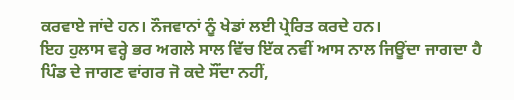ਕਰਵਾਏ ਜਾਂਦੇ ਹਨ। ਨੌਜਵਾਨਾਂ ਨੂੰ ਖੇਡਾਂ ਲਈ ਪ੍ਰੇਰਿਤ ਕਰਦੇ ਹਨ।
ਇਹ ਹੁਲਾਸ ਵਰ੍ਹੇ ਭਰ ਅਗਲੇ ਸਾਲ ਵਿੱਚ ਇੱਕ ਨਵੀਂ ਆਸ ਨਾਲ ਜਿਊਂਦਾ ਜਾਗਦਾ ਹੈ ਪਿੰਡ ਦੇ ਜਾਗਣ ਵਾਂਗਰ ਜੋ ਕਦੇ ਸੌਂਦਾ ਨਹੀਂ,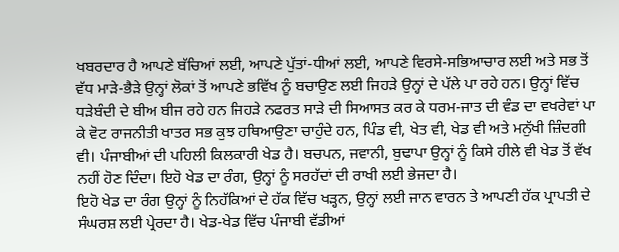ਖਬਰਦਾਰ ਹੈ ਆਪਣੇ ਬੱਚਿਆਂ ਲਈ, ਆਪਣੇ ਪੁੱਤਾਂ-ਧੀਆਂ ਲਈ, ਆਪਣੇ ਵਿਰਸੇ-ਸਭਿਆਚਾਰ ਲਈ ਅਤੇ ਸਭ ਤੋਂ ਵੱਧ ਮਾੜੇ-ਭੈੜੇ ਉਨ੍ਹਾਂ ਲੋਕਾਂ ਤੋਂ ਆਪਣੇ ਭਵਿੱਖ ਨੂੰ ਬਚਾਉਣ ਲਈ ਜਿਹੜੇ ਉਨ੍ਹਾਂ ਦੇ ਪੱਲੇ ਪਾ ਰਹੇ ਹਨ। ਉਨ੍ਹਾਂ ਵਿੱਚ ਧੜੇਬੰਦੀ ਦੇ ਬੀਅ ਬੀਜ ਰਹੇ ਹਨ ਜਿਹੜੇ ਨਫਰਤ ਸਾੜੇ ਦੀ ਸਿਆਸਤ ਕਰ ਕੇ ਧਰਮ-ਜਾਤ ਦੀ ਵੰਡ ਦਾ ਵਖਰੇਵਾਂ ਪਾ ਕੇ ਵੋਟ ਰਾਜਨੀਤੀ ਖਾਤਰ ਸਭ ਕੁਝ ਹਥਿਆਉਣਾ ਚਾਹੁੰਦੇ ਹਨ, ਪਿੰਡ ਵੀ, ਖੇਤ ਵੀ, ਖੇਡ ਵੀ ਅਤੇ ਮਨੁੱਖੀ ਜ਼ਿੰਦਗੀ ਵੀ। ਪੰਜਾਬੀਆਂ ਦੀ ਪਹਿਲੀ ਕਿਲਕਾਰੀ ਖੇਡ ਹੈ। ਬਚਪਨ, ਜਵਾਨੀ, ਬੁਢਾਪਾ ਉਨ੍ਹਾਂ ਨੂੰ ਕਿਸੇ ਹੀਲੇ ਵੀ ਖੇਡ ਤੋਂ ਵੱਖ ਨਹੀਂ ਹੋਣ ਦਿੰਦਾ। ਇਹੋ ਖੇਡ ਦਾ ਰੰਗ, ਉਨ੍ਹਾਂ ਨੂੰ ਸਰਹੱਦਾਂ ਦੀ ਰਾਖੀ ਲਈ ਭੇਜਦਾ ਹੈ।
ਇਹੋ ਖੇਡ ਦਾ ਰੰਗ ਉਨ੍ਹਾਂ ਨੂੰ ਨਿਹੱਕਿਆਂ ਦੇ ਹੱਕ ਵਿੱਚ ਖੜ੍ਹਨ, ਉਨ੍ਹਾਂ ਲਈ ਜਾਨ ਵਾਰਨ ਤੇ ਆਪਣੀ ਹੱਕ ਪ੍ਰਾਪਤੀ ਦੇ ਸੰਘਰਸ਼ ਲਈ ਪ੍ਰੇਰਦਾ ਹੈ। ਖੇਡ-ਖੇਡ ਵਿੱਚ ਪੰਜਾਬੀ ਵੱਡੀਆਂ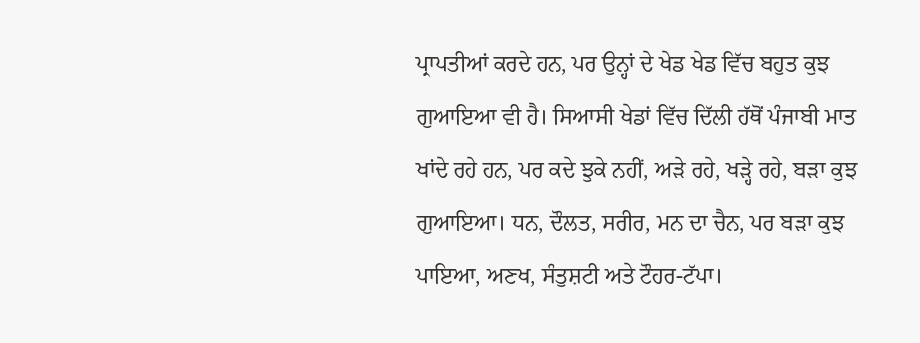ਪ੍ਰਾਪਤੀਆਂ ਕਰਦੇ ਹਨ, ਪਰ ਉਨ੍ਹਾਂ ਦੇ ਖੇਡ ਖੇਡ ਵਿੱਚ ਬਹੁਤ ਕੁਝ ਗੁਆਇਆ ਵੀ ਹੈ। ਸਿਆਸੀ ਖੇਡਾਂ ਵਿੱਚ ਦਿੱਲੀ ਹੱਥੋਂ ਪੰਜਾਬੀ ਮਾਤ ਖਾਂਦੇ ਰਹੇ ਹਨ, ਪਰ ਕਦੇ ਝੁਕੇ ਨਹੀਂ, ਅੜੇ ਰਹੇ, ਖੜ੍ਹੇ ਰਹੇ, ਬੜਾ ਕੁਝ ਗੁਆਇਆ। ਧਨ, ਦੌਲਤ, ਸਰੀਰ, ਮਨ ਦਾ ਚੈਨ, ਪਰ ਬੜਾ ਕੁਝ ਪਾਇਆ, ਅਣਖ, ਸੰਤੁਸ਼ਟੀ ਅਤੇ ਟੌਹਰ-ਟੱਪਾ।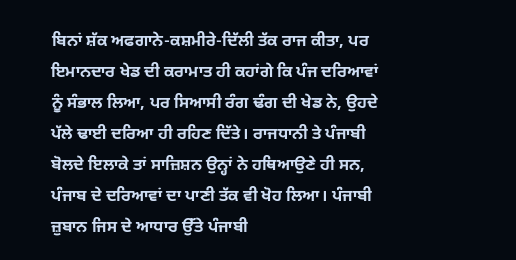ਬਿਨਾਂ ਸ਼ੱਕ ਅਫਗਾਨੇ-ਕਸ਼ਮੀਰੇ-ਦਿੱਲੀ ਤੱਕ ਰਾਜ ਕੀਤਾ, ਪਰ ਇਮਾਨਦਾਰ ਖੇਡ ਦੀ ਕਰਾਮਾਤ ਹੀ ਕਹਾਂਗੇ ਕਿ ਪੰਜ ਦਰਿਆਵਾਂ ਨੂੰ ਸੰਭਾਲ ਲਿਆ, ਪਰ ਸਿਆਸੀ ਰੰਗ ਢੰਗ ਦੀ ਖੇਡ ਨੇ, ਉਹਦੇ ਪੱਲੇ ਢਾਈ ਦਰਿਆ ਹੀ ਰਹਿਣ ਦਿੱਤੇ। ਰਾਜਧਾਨੀ ਤੇ ਪੰਜਾਬੀ ਬੋਲਦੇ ਇਲਾਕੇ ਤਾਂ ਸਾਜ਼ਿਸ਼ਨ ਉਨ੍ਹਾਂ ਨੇ ਹਥਿਆਉਣੇ ਹੀ ਸਨ, ਪੰਜਾਬ ਦੇ ਦਰਿਆਵਾਂ ਦਾ ਪਾਣੀ ਤੱਕ ਵੀ ਖੋਹ ਲਿਆ। ਪੰਜਾਬੀ ਜ਼ੁਬਾਨ ਜਿਸ ਦੇ ਆਧਾਰ ਉੱਤੇ ਪੰਜਾਬੀ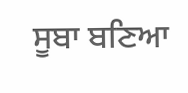ਸੂਬਾ ਬਣਿਆ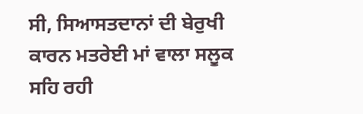ਸੀ, ਸਿਆਸਤਦਾਨਾਂ ਦੀ ਬੇਰੁਖੀ ਕਾਰਨ ਮਤਰੇਈ ਮਾਂ ਵਾਲਾ ਸਲੂਕ ਸਹਿ ਰਹੀ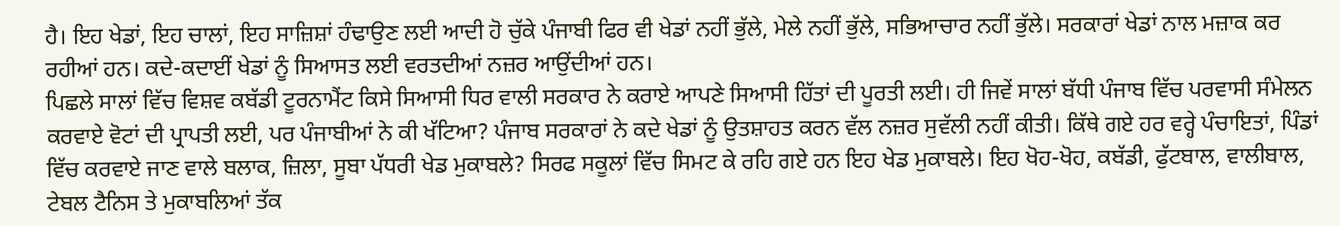ਹੈ। ਇਹ ਖੇਡਾਂ, ਇਹ ਚਾਲਾਂ, ਇਹ ਸਾਜ਼ਿਸ਼ਾਂ ਹੰਢਾਉਣ ਲਈ ਆਦੀ ਹੋ ਚੁੱਕੇ ਪੰਜਾਬੀ ਫਿਰ ਵੀ ਖੇਡਾਂ ਨਹੀਂ ਭੁੱਲੇ, ਮੇਲੇ ਨਹੀਂ ਭੁੱਲੇ, ਸਭਿਆਚਾਰ ਨਹੀਂ ਭੁੱਲੇ। ਸਰਕਾਰਾਂ ਖੇਡਾਂ ਨਾਲ ਮਜ਼ਾਕ ਕਰ ਰਹੀਆਂ ਹਨ। ਕਦੇ-ਕਦਾਈਂ ਖੇਡਾਂ ਨੂੰ ਸਿਆਸਤ ਲਈ ਵਰਤਦੀਆਂ ਨਜ਼ਰ ਆਉਂਦੀਆਂ ਹਨ।
ਪਿਛਲੇ ਸਾਲਾਂ ਵਿੱਚ ਵਿਸ਼ਵ ਕਬੱਡੀ ਟੂਰਨਾਮੈਂਟ ਕਿਸੇ ਸਿਆਸੀ ਧਿਰ ਵਾਲੀ ਸਰਕਾਰ ਨੇ ਕਰਾਏ ਆਪਣੇ ਸਿਆਸੀ ਹਿੱਤਾਂ ਦੀ ਪੂਰਤੀ ਲਈ। ਹੀ ਜਿਵੇਂ ਸਾਲਾਂ ਬੱਧੀ ਪੰਜਾਬ ਵਿੱਚ ਪਰਵਾਸੀ ਸੰਮੇਲਨ ਕਰਵਾਏ ਵੋਟਾਂ ਦੀ ਪ੍ਰਾਪਤੀ ਲਈ, ਪਰ ਪੰਜਾਬੀਆਂ ਨੇ ਕੀ ਖੱਟਿਆ? ਪੰਜਾਬ ਸਰਕਾਰਾਂ ਨੇ ਕਦੇ ਖੇਡਾਂ ਨੂੰ ਉਤਸ਼ਾਹਤ ਕਰਨ ਵੱਲ ਨਜ਼ਰ ਸੁਵੱਲੀ ਨਹੀਂ ਕੀਤੀ। ਕਿੱਥੇ ਗਏ ਹਰ ਵਰ੍ਹੇ ਪੰਚਾਇਤਾਂ, ਪਿੰਡਾਂ ਵਿੱਚ ਕਰਵਾਏ ਜਾਣ ਵਾਲੇ ਬਲਾਕ, ਜ਼ਿਲਾ, ਸੂਬਾ ਪੱਧਰੀ ਖੇਡ ਮੁਕਾਬਲੇ? ਸਿਰਫ ਸਕੂਲਾਂ ਵਿੱਚ ਸਿਮਟ ਕੇ ਰਹਿ ਗਏ ਹਨ ਇਹ ਖੇਡ ਮੁਕਾਬਲੇ। ਇਹ ਖੋਹ-ਖੋਹ, ਕਬੱਡੀ, ਫੁੱਟਬਾਲ, ਵਾਲੀਬਾਲ, ਟੇਬਲ ਟੈਨਿਸ ਤੇ ਮੁਕਾਬਲਿਆਂ ਤੱਕ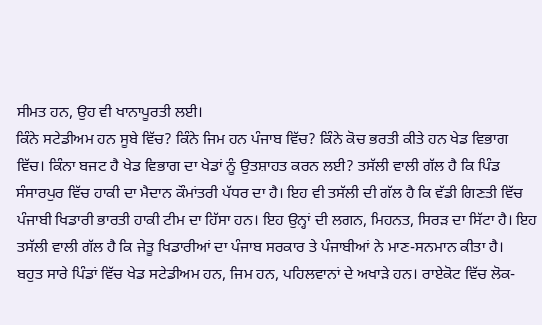ਸੀਮਤ ਹਨ, ਉਹ ਵੀ ਖਾਨਾਪੂਰਤੀ ਲਈ।
ਕਿੰਨੇ ਸਟੇਡੀਅਮ ਹਨ ਸੂਬੇ ਵਿੱਚ? ਕਿੰਨੇ ਜਿਮ ਹਨ ਪੰਜਾਬ ਵਿੱਚ? ਕਿੰਨੇ ਕੋਚ ਭਰਤੀ ਕੀਤੇ ਹਨ ਖੇਡ ਵਿਭਾਗ ਵਿੱਚ। ਕਿੰਨਾ ਬਜਟ ਹੈ ਖੇਡ ਵਿਭਾਗ ਦਾ ਖੇਡਾਂ ਨੂੰ ਉਤਸ਼ਾਹਤ ਕਰਨ ਲਈ? ਤਸੱਲੀ ਵਾਲੀ ਗੱਲ ਹੈ ਕਿ ਪਿੰਡ ਸੰਸਾਰਪੁਰ ਵਿੱਚ ਹਾਕੀ ਦਾ ਮੈਦਾਨ ਕੌਮਾਂਤਰੀ ਪੱਧਰ ਦਾ ਹੈ। ਇਹ ਵੀ ਤਸੱਲੀ ਦੀ ਗੱਲ ਹੈ ਕਿ ਵੱਡੀ ਗਿਣਤੀ ਵਿੱਚ ਪੰਜਾਬੀ ਖਿਡਾਰੀ ਭਾਰਤੀ ਹਾਕੀ ਟੀਮ ਦਾ ਹਿੱਸਾ ਹਨ। ਇਹ ਉਨ੍ਹਾਂ ਦੀ ਲਗਨ, ਮਿਹਨਤ, ਸਿਰੜ ਦਾ ਸਿੱਟਾ ਹੈ। ਇਹ ਤਸੱਲੀ ਵਾਲੀ ਗੱਲ ਹੈ ਕਿ ਜੇਤੂ ਖਿਡਾਰੀਆਂ ਦਾ ਪੰਜਾਬ ਸਰਕਾਰ ਤੇ ਪੰਜਾਬੀਆਂ ਨੇ ਮਾਣ-ਸਨਮਾਨ ਕੀਤਾ ਹੈ।
ਬਹੁਤ ਸਾਰੇ ਪਿੰਡਾਂ ਵਿੱਚ ਖੇਡ ਸਟੇਡੀਅਮ ਹਨ, ਜਿਮ ਹਨ, ਪਹਿਲਵਾਨਾਂ ਦੇ ਅਖਾੜੇ ਹਨ। ਰਾਏਕੋਟ ਵਿੱਚ ਲੋਕ-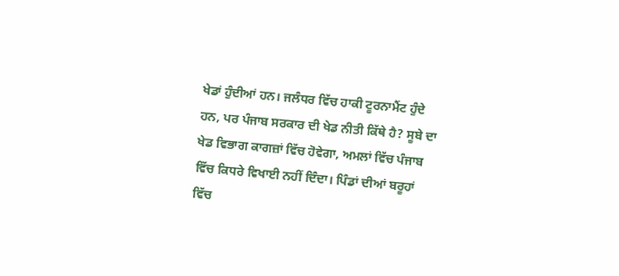ਖੇਡਾਂ ਹੁੰਦੀਆਂ ਹਨ। ਜਲੰਧਰ ਵਿੱਚ ਹਾਕੀ ਟੂਰਨਾਮੈਂਟ ਹੁੰਦੇ ਹਨ, ਪਰ ਪੰਜਾਬ ਸਰਕਾਰ ਦੀ ਖੇਡ ਨੀਤੀ ਕਿੱਥੇ ਹੈ? ਸੂਬੇ ਦਾ ਖੇਡ ਵਿਭਾਗ ਕਾਗਜ਼ਾਂ ਵਿੱਚ ਹੋਵੇਗਾ, ਅਮਲਾਂ ਵਿੱਚ ਪੰਜਾਬ ਵਿੱਚ ਕਿਧਰੇ ਵਿਖਾਈ ਨਹੀਂ ਦਿੰਦਾ। ਪਿੰਡਾਂ ਦੀਆਂ ਬਰੂਹਾਂ ਵਿੱਚ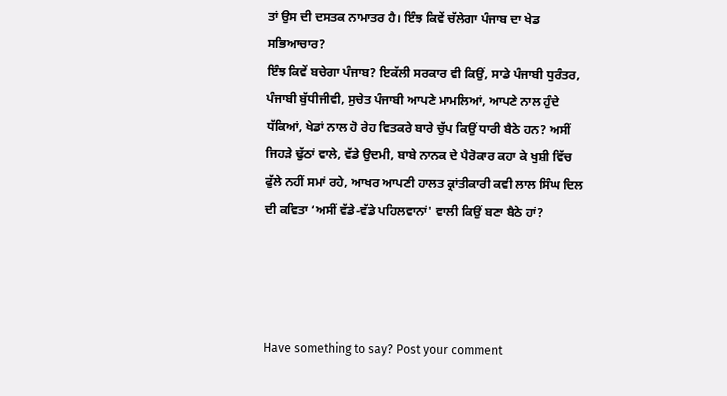ਤਾਂ ਉਸ ਦੀ ਦਸਤਕ ਨਾਮਾਤਰ ਹੈ। ਇੰਝ ਕਿਵੇਂ ਚੱਲੇਗਾ ਪੰਜਾਬ ਦਾ ਖੇਡ ਸਭਿਆਚਾਰ?
ਇੰਝ ਕਿਵੇਂ ਬਚੇਗਾ ਪੰਜਾਬ? ਇਕੱਲੀ ਸਰਕਾਰ ਵੀ ਕਿਉਂ, ਸਾਡੇ ਪੰਜਾਬੀ ਧੁਰੰਤਰ, ਪੰਜਾਬੀ ਬੁੱਧੀਜੀਵੀ, ਸੁਚੇਤ ਪੰਜਾਬੀ ਆਪਣੇ ਮਾਮਲਿਆਂ, ਆਪਣੇ ਨਾਲ ਹੁੰਦੇ ਧੱਕਿਆਂ, ਖੇਡਾਂ ਨਾਲ ਹੋ ਰੇਹ ਵਿਤਕਰੇ ਬਾਰੇ ਚੁੱਪ ਕਿਉਂ ਧਾਰੀ ਬੈਠੇ ਹਨ? ਅਸੀਂ ਜਿਹੜੇ ਢੁੱਠਾਂ ਵਾਲੇ, ਵੱਡੇ ਉਦਮੀ, ਬਾਬੇ ਨਾਨਕ ਦੇ ਪੈਰੋਕਾਰ ਕਹਾ ਕੇ ਖੁਸ਼ੀ ਵਿੱਚ ਫੁੱਲੇ ਨਹੀਂ ਸਮਾਂ ਰਹੇ, ਆਖਰ ਆਪਣੀ ਹਾਲਤ ਕ੍ਰਾਂਤੀਕਾਰੀ ਕਵੀ ਲਾਲ ਸਿੰਘ ਦਿਲ ਦੀ ਕਵਿਤਾ ‘ਅਸੀਂ ਵੱਡੇ-ਵੱਡੇ ਪਹਿਲਵਾਨਾਂ' ਵਾਲੀ ਕਿਉਂ ਬਣਾ ਬੈਠੇ ਹਾਂ?




Have something to say? Post your comment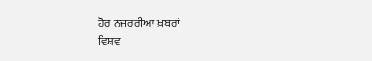ਹੋਰ ਨਜਰਰੀਆ ਖ਼ਬਰਾਂ
ਵਿਸ਼ਵ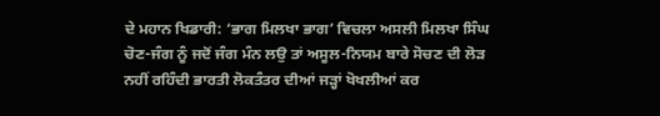ਦੇ ਮਹਾਨ ਖਿਡਾਰੀ: ‘ਭਾਗ ਮਿਲਖਾ ਭਾਗ’ ਵਿਚਲਾ ਅਸਲੀ ਮਿਲਖਾ ਸਿੰਘ ਚੋਣ-ਜੰਗ ਨੂੰ ਜਦੋਂ ਜੰਗ ਮੰਨ ਲਉ ਤਾਂ ਅਸੂਲ-ਨਿਯਮ ਬਾਰੇ ਸੋਚਣ ਦੀ ਲੋੜ ਨਹੀਂ ਰਹਿੰਦੀ ਭਾਰਤੀ ਲੋਕਤੰਤਰ ਦੀਆਂ ਜੜ੍ਹਾਂ ਖੋਖਲੀਆਂ ਕਰ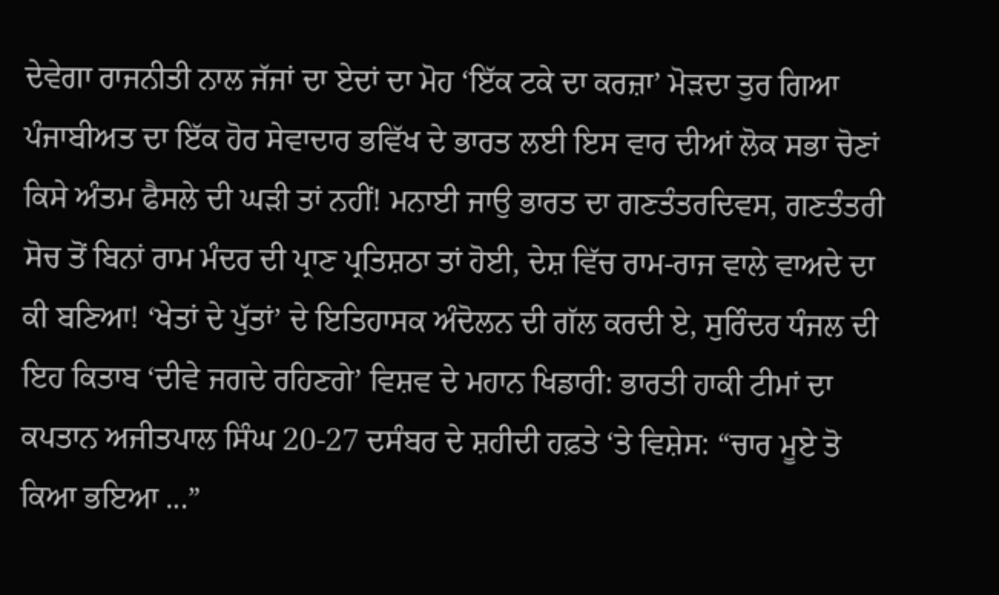ਦੇਵੇਗਾ ਰਾਜਨੀਤੀ ਨਾਲ ਜੱਜਾਂ ਦਾ ਏਦਾਂ ਦਾ ਮੋਹ ‘ਇੱਕ ਟਕੇ ਦਾ ਕਰਜ਼ਾ’ ਮੋੜਦਾ ਤੁਰ ਗਿਆ ਪੰਜਾਬੀਅਤ ਦਾ ਇੱਕ ਹੋਰ ਸੇਵਾਦਾਰ ਭਵਿੱਖ ਦੇ ਭਾਰਤ ਲਈ ਇਸ ਵਾਰ ਦੀਆਂ ਲੋਕ ਸਭਾ ਚੋਣਾਂ ਕਿਸੇ ਅੰਤਮ ਫੈਸਲੇ ਦੀ ਘੜੀ ਤਾਂ ਨਹੀਂ! ਮਨਾਈ ਜਾਉ ਭਾਰਤ ਦਾ ਗਣਤੰਤਰਦਿਵਸ, ਗਣਤੰਤਰੀ ਸੋਚ ਤੋਂ ਬਿਨਾਂ ਰਾਮ ਮੰਦਰ ਦੀ ਪ੍ਰਾਣ ਪ੍ਰਤਿਸ਼ਠਾ ਤਾਂ ਹੋਈ, ਦੇਸ਼ ਵਿੱਚ ਰਾਮ-ਰਾਜ ਵਾਲੇ ਵਾਅਦੇ ਦਾ ਕੀ ਬਣਿਆ! ‘ਖੇਤਾਂ ਦੇ ਪੁੱਤਾਂ’ ਦੇ ਇਤਿਹਾਸਕ ਅੰਦੋਲਨ ਦੀ ਗੱਲ ਕਰਦੀ ਏ, ਸੁਰਿੰਦਰ ਧੰਜਲ ਦੀ ਇਹ ਕਿਤਾਬ ‘ਦੀਵੇ ਜਗਦੇ ਰਹਿਣਗੇ’ ਵਿਸ਼ਵ ਦੇ ਮਹਾਨ ਖਿਡਾਰੀ: ਭਾਰਤੀ ਹਾਕੀ ਟੀਮਾਂ ਦਾ ਕਪਤਾਨ ਅਜੀਤਪਾਲ ਸਿੰਘ 20-27 ਦਸੰਬਰ ਦੇ ਸ਼ਹੀਦੀ ਹਫ਼ਤੇ ‘ਤੇ ਵਿਸ਼ੇਸ: “ਚਾਰ ਮੂਏ ਤੋ ਕਿਆ ਭਇਆ ...”